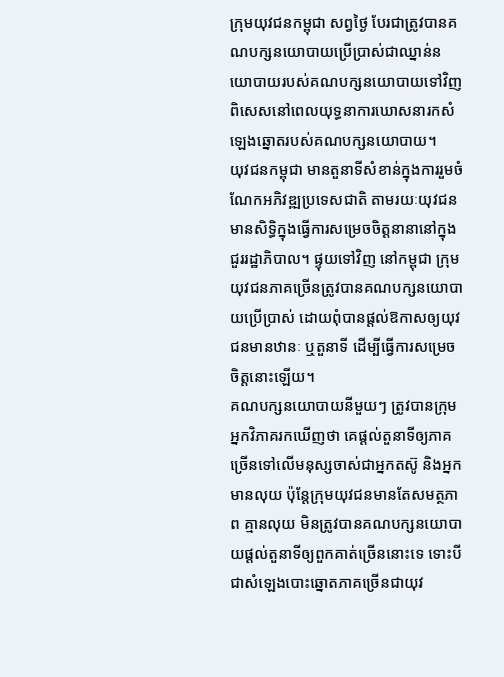ក្រុមយុវជនកម្ពុជា សព្វថ្ងៃ បែរជាត្រូវបានគណបក្សនយោបាយប្រើប្រាស់ជាឈ្នាន់នយោបាយរបស់គណបក្សនយោបាយទៅវិញ ពិសេសនៅពេលយុទ្ធនាការឃោសនារកសំឡេងឆ្នោតរបស់គណបក្សនយោបាយ។
យុវជនកម្ពុជា មានតួនាទីសំខាន់ក្នុងការរួមចំណែកអភិវឌ្ឍប្រទេសជាតិ តាមរយៈយុវជនមានសិទ្ធិក្នុងធ្វើការសម្រេចចិត្តនានានៅក្នុងជួររដ្ឋាភិបាល។ ផ្ទុយទៅវិញ នៅកម្ពុជា ក្រុមយុវជនភាគច្រើនត្រូវបានគណបក្សនយោបាយប្រើប្រាស់ ដោយពុំបានផ្ដល់ឱកាសឲ្យយុវជនមានឋានៈ ឬតួនាទី ដើម្បីធ្វើការសម្រេចចិត្តនោះឡើយ។
គណបក្សនយោបាយនីមួយៗ ត្រូវបានក្រុមអ្នកវិភាគរកឃើញថា គេផ្ដល់តួនាទីឲ្យភាគច្រើនទៅលើមនុស្សចាស់ជាអ្នកតស៊ូ និងអ្នកមានលុយ ប៉ុន្តែក្រុមយុវជនមានតែសមត្ថភាព គ្មានលុយ មិនត្រូវបានគណបក្សនយោបាយផ្ដល់តួនាទីឲ្យពួកគាត់ច្រើននោះទេ ទោះបីជាសំឡេងបោះឆ្នោតភាគច្រើនជាយុវ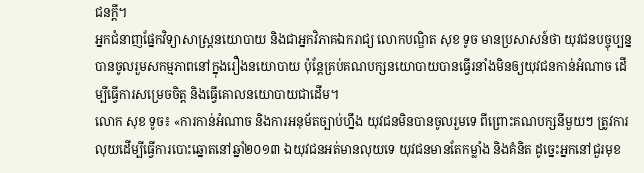ជនក្ដី។
អ្នកជំនាញផ្នែកវិទ្យាសាស្ត្រនយោបាយ និងជាអ្នកវិភាគឯករាជ្យ លោកបណ្ឌិត សុខ ទូច មានប្រសាសន៍ថា យុវជនបច្ចុប្បន្នបានចូលរួមសកម្មភាពនៅក្នុងរឿងនយោបាយ ប៉ុន្តែគ្រប់គណបក្សនយោបាយបានធ្វើរនាំងមិនឲ្យយុវជនកាន់អំណាច ដើម្បីធ្វើការសម្រេចចិត្ត និងធ្វើគោលនយោបាយជាដើម។
លោក សុខ ទូច៖ «ការកាន់អំណាច និងការអនុម័តច្បាប់ហ្នឹង យុវជនមិនបានចូលរួមទេ ពីព្រោះគណបក្សនីមួយៗ ត្រូវការលុយដើម្បីធ្វើការបោះឆ្នោតនៅឆ្នាំ២០១៣ ឯយុវជនអត់មានលុយទេ យុវជនមានតែកម្លាំង និងគំនិត ដូច្នេះអ្នកនៅជួរមុខ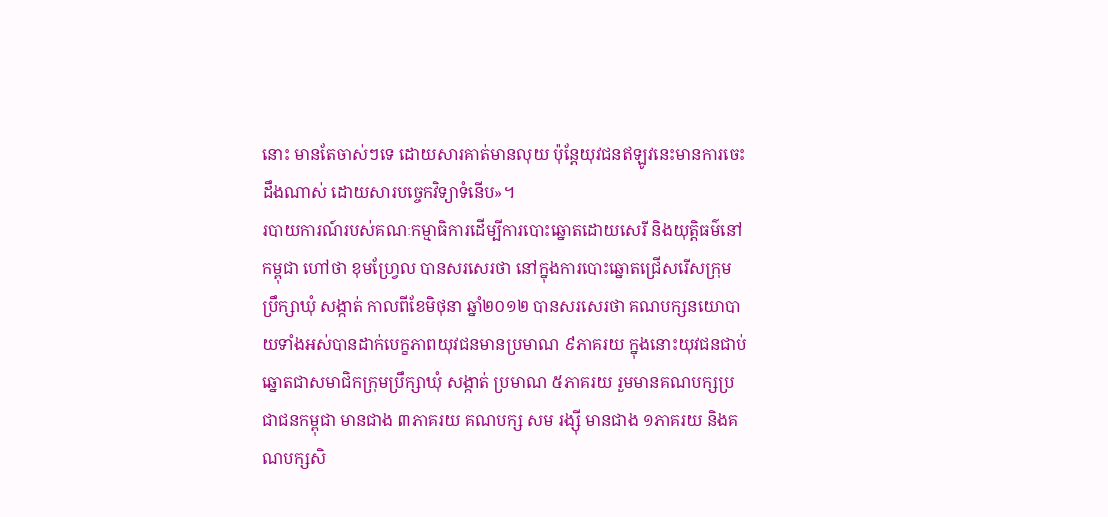នោះ មានតែចាស់ៗទេ ដោយសារគាត់មានលុយ ប៉ុន្តែយុវជនឥឡូវនេះមានការចេះដឹងណាស់ ដោយសារបច្ចេកវិទ្យាទំនើប»។
របាយការណ៍របស់គណៈកម្មាធិការដើម្បីការបោះឆ្នោតដោយសេរី និងយុត្តិធម៌នៅកម្ពុជា ហៅថា ខុមហ្រ្វែល បានសរសេរថា នៅក្នុងការបោះឆ្នោតជ្រើសរើសក្រុមប្រឹក្សាឃុំ សង្កាត់ កាលពីខែមិថុនា ឆ្នាំ២០១២ បានសរសេរថា គណបក្សនយោបាយទាំងអស់បានដាក់បេក្ខភាពយុវជនមានប្រមាណ ៩ភាគរយ ក្នុងនោះយុវជនជាប់ឆ្នោតជាសមាជិកក្រុមប្រឹក្សាឃុំ សង្កាត់ ប្រមាណ ៥ភាគរយ រួមមានគណបក្សប្រជាជនកម្ពុជា មានជាង ៣ភាគរយ គណបក្ស សម រង្ស៊ី មានជាង ១ភាគរយ និងគណបក្សសិ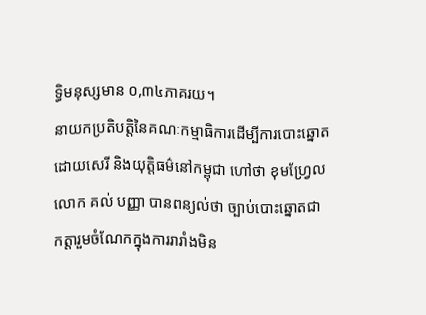ទ្ធិមនុស្សមាន ០,៣៤ភាគរយ។
នាយកប្រតិបត្តិនៃគណៈកម្មាធិការដើម្បីការបោះឆ្នោតដោយសេរី និងយុត្តិធម៌នៅកម្ពុជា ហៅថា ខុមហ្វ្រែល លោក គល់ បញ្ញា បានពន្យល់ថា ច្បាប់បោះឆ្នោតជាកត្តារួមចំណែកក្នុងការរារាំងមិន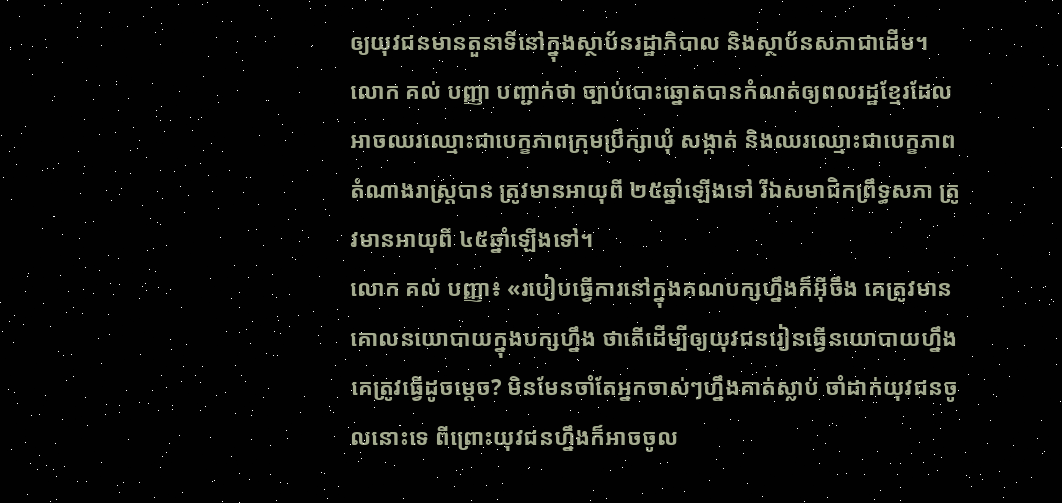ឲ្យយុវជនមានតួនាទីនៅក្នុងស្ថាប័នរដ្ឋាភិបាល និងស្ថាប័នសភាជាដើម។
លោក គល់ បញ្ញា បញ្ជាក់ថា ច្បាប់បោះឆ្នោតបានកំណត់ឲ្យពលរដ្ឋខ្មែរដែលអាចឈរឈ្មោះជាបេក្ខភាពក្រុមប្រឹក្សាឃុំ សង្កាត់ និងឈរឈ្មោះជាបេក្ខភាពតំណាងរាស្ត្របាន ត្រូវមានអាយុពី ២៥ឆ្នាំឡើងទៅ រីឯសមាជិកព្រឹទ្ធសភា ត្រូវមានអាយុពី ៤៥ឆ្នាំឡើងទៅ។
លោក គល់ បញ្ញា៖ «របៀបធ្វើការនៅក្នុងគណបក្សហ្នឹងក៏អ៊ីចឹង គេត្រូវមានគោលនយោបាយក្នុងបក្សហ្នឹង ថាតើដើម្បីឲ្យយុវជនរៀនធ្វើនយោបាយហ្នឹង គេត្រូវធ្វើដូចម្ដេច? មិនមែនចាំតែអ្នកចាស់ៗហ្នឹងគាត់ស្លាប់ ចាំដាក់យុវជនចូលនោះទេ ពីព្រោះយុវជនហ្នឹងក៏អាចចូល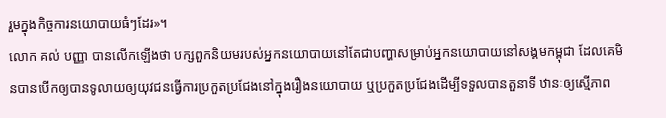រួមក្នុងកិច្ចការនយោបាយធំៗដែរ»។
លោក គល់ បញ្ញា បានលើកឡើងថា បក្សពួកនិយមរបស់អ្នកនយោបាយនៅតែជាបញ្ហាសម្រាប់អ្នកនយោបាយនៅសង្គមកម្ពុជា ដែលគេមិនបានបើកឲ្យបានទូលាយឲ្យយុវជនធ្វើការប្រកួតប្រជែងនៅក្នុងរឿងនយោបាយ ឬប្រកួតប្រជែងដើម្បីទទួលបានតួនាទី ឋានៈឲ្យស្មើភាព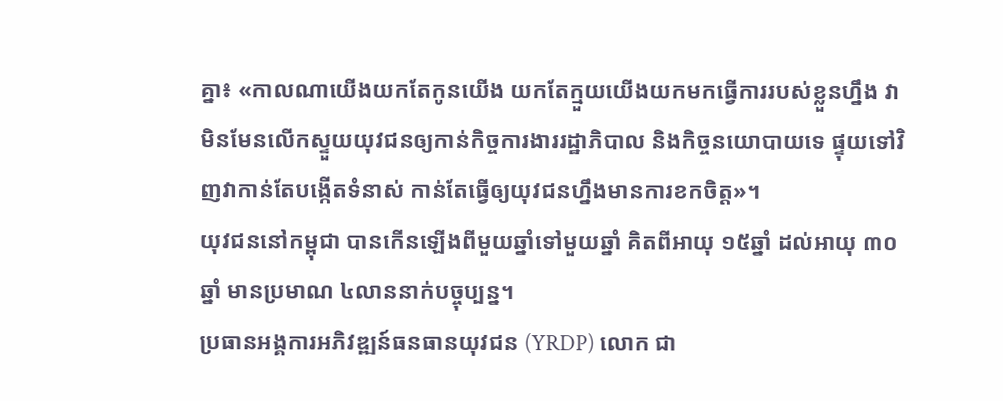គ្នា៖ «កាលណាយើងយកតែកូនយើង យកតែក្មួយយើងយកមកធ្វើការរបស់ខ្លួនហ្នឹង វាមិនមែនលើកស្ទួយយុវជនឲ្យកាន់កិច្ចការងាររដ្ឋាភិបាល និងកិច្ចនយោបាយទេ ផ្ទុយទៅវិញវាកាន់តែបង្កើតទំនាស់ កាន់តែធ្វើឲ្យយុវជនហ្នឹងមានការខកចិត្ត»។
យុវជននៅកម្ពុជា បានកើនឡើងពីមួយឆ្នាំទៅមួយឆ្នាំ គិតពីអាយុ ១៥ឆ្នាំ ដល់អាយុ ៣០ឆ្នាំ មានប្រមាណ ៤លាននាក់បច្ចុប្បន្ន។
ប្រធានអង្គការអភិវឌ្ឍន៍ធនធានយុវជន (YRDP) លោក ជា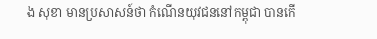ង សុខា មានប្រសាសន៍ថា កំណើនយុវជននៅកម្ពុជា បានកើ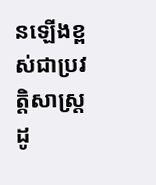នឡើងខ្ពស់ជាប្រវត្តិសាស្ត្រ ដូ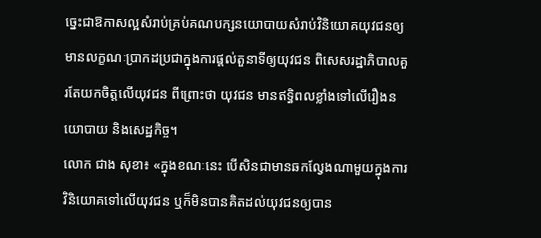ច្នេះជាឱកាសល្អសំរាប់គ្រប់គណបក្សនយោបាយសំរាប់វិនិយោគយុវជនឲ្យមានលក្ខណៈប្រាកដប្រជាក្នុងការផ្ដល់តួនាទីឲ្យយុវជន ពិសេសរដ្ឋាភិបាលគួរតែយកចិត្តលើយុវជន ពីព្រោះថា យុវជន មានឥទ្ធិពលខ្លាំងទៅលើរឿងនយោបាយ និងសេដ្ឋកិច្ច។
លោក ជាង សុខា៖ «ក្នុងខណៈនេះ បើសិនជាមានឆកល្វែងណាមួយក្នុងការវិនិយោគទៅលើយុវជន ឬក៏មិនបានគិតដល់យុវជនឲ្យបាន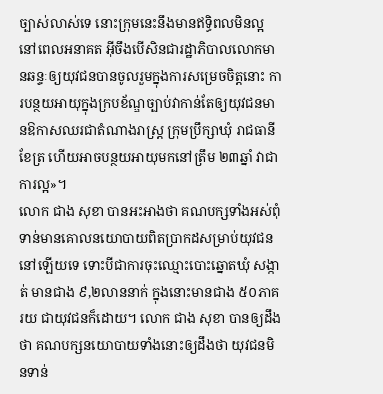ច្បាស់លាស់ទេ នោះក្រុមនេះនឹងមានឥទ្ធិពលមិនល្អនៅពេលអនាគត អ៊ីចឹងបើសិនជារដ្ឋាភិបាលលោកមានឆន្ទៈឲ្យយុវជនបានចូលរួមក្នុងការសម្រេចចិត្តនោះ ការបន្ថយអាយុក្នុងក្របខ័ណ្ឌច្បាប់វាកាន់តែឲ្យយុវជនមានឱកាសឈរជាតំណាងរាស្ត្រ ក្រុមប្រឹក្សាឃុំ រាជធានីខែត្រ ហើយអាចបន្ថយអាយុមកនៅត្រឹម ២៣ឆ្នាំ វាជាការល្អ»។
លោក ជាង សុខា បានអះអាងថា គណបក្សទាំងអស់ពុំទាន់មានគោលនយោបាយពិតប្រាកដសម្រាប់យុវជននៅឡើយទេ ទោះបីជាការចុះឈ្មោះបោះឆ្នោតឃុំ សង្កាត់ មានជាង ៩,២លាននាក់ ក្នុងនោះមានជាង ៥០ភាគរយ ជាយុវជនក៏ដោយ។ លោក ជាង សុខា បានឲ្យដឹងថា គណបក្សនយោបាយទាំងនោះឲ្យដឹងថា យុវជនមិនទាន់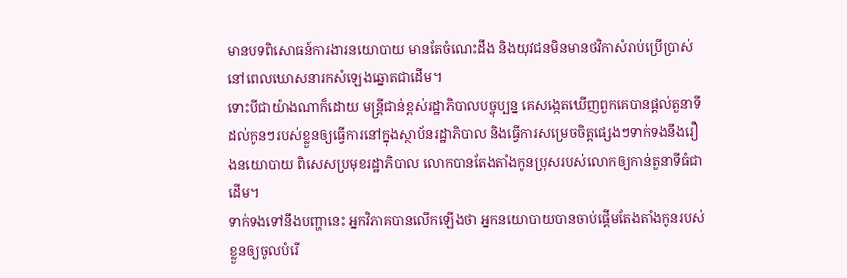មានបទពិសោធន៍ការងារនយោបាយ មានតែចំណេះដឹង និងយុវជនមិនមានថវិកាសំរាប់ប្រើប្រាស់នៅពេលឃោសនារកសំឡេងឆ្នោតជាដើម។
ទោះបីជាយ៉ាងណាក៏ដោយ មន្ត្រីជាន់ខ្ពស់រដ្ឋាភិបាលបច្ចុប្បន្ន គេសង្កេតឃើញពួកគេបានផ្ដល់តួនាទីដល់កូនៗរបស់ខ្លួនឲ្យធ្វើការនៅក្នុងស្ថាប័នរដ្ឋាភិបាល និងធ្វើការសម្រេចចិត្តផ្សេងៗទាក់ទងនឹងរឿងនយោបាយ ពិសេសប្រមុខរដ្ឋាភិបាល លោកបានតែងតាំងកូនប្រុសរបស់លោកឲ្យកាន់តួនាទីធំជាដើម។
ទាក់ទងទៅនឹងបញ្ហានេះ អ្នកវិភាគបានលើកឡើងថា អ្នកនយោបាយបានចាប់ផ្ដើមតែងតាំងកូនរបស់ខ្លួនឲ្យចូលបំរើ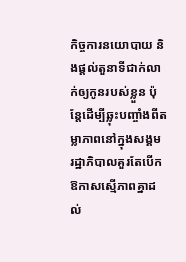កិច្ចការនយោបាយ និងផ្ដល់តួនាទីជាក់លាក់ឲ្យកូនរបស់ខ្លួន ប៉ុន្តែដើម្បីឆ្លុះបញ្ចាំងពីតម្លាភាពនៅក្នុងសង្គម រដ្ឋាភិបាលគួរតែបើកឱកាសស្មើភាពគ្នាដល់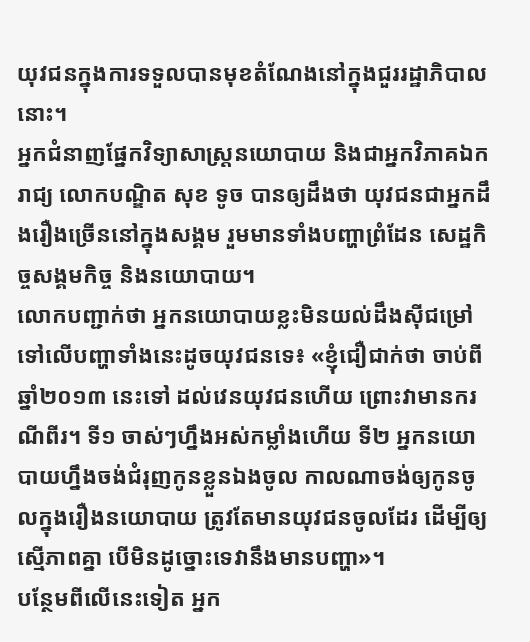យុវជនក្នុងការទទួលបានមុខតំណែងនៅក្នុងជួររដ្ឋាភិបាលនោះ។
អ្នកជំនាញផ្នែកវិទ្យាសាស្ត្រនយោបាយ និងជាអ្នកវិភាគឯករាជ្យ លោកបណ្ឌិត សុខ ទូច បានឲ្យដឹងថា យុវជនជាអ្នកដឹងរឿងច្រើននៅក្នុងសង្គម រួមមានទាំងបញ្ហាព្រំដែន សេដ្ឋកិច្ចសង្គមកិច្ច និងនយោបាយ។
លោកបញ្ជាក់ថា អ្នកនយោបាយខ្លះមិនយល់ដឹងស៊ីជម្រៅទៅលើបញ្ហាទាំងនេះដូចយុវជនទេ៖ «ខ្ញុំជឿជាក់ថា ចាប់ពីឆ្នាំ២០១៣ នេះទៅ ដល់វេនយុវជនហើយ ព្រោះវាមានករណីពីរ។ ទី១ ចាស់ៗហ្នឹងអស់កម្លាំងហើយ ទី២ អ្នកនយោបាយហ្នឹងចង់ជំរុញកូនខ្លួនឯងចូល កាលណាចង់ឲ្យកូនចូលក្នុងរឿងនយោបាយ ត្រូវតែមានយុវជនចូលដែរ ដើម្បីឲ្យស្មើភាពគ្នា បើមិនដូច្នោះទេវានឹងមានបញ្ហា»។
បន្ថែមពីលើនេះទៀត អ្នក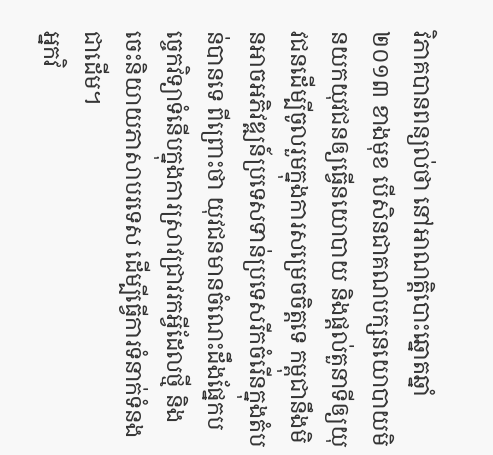វិភាគបានពន្យល់ថា នៅអាណត្តិបោះឆ្នោតឆ្នាំ២០១៣ ខាងមុខ បើសិនជាគណបក្សនយោបាយមិនយកយុវជនឲ្យធ្វើនយោបាយ និងផ្ដល់តួនាទីឲ្យយុវជនដើម្បីចូលរួមក្នុងការសម្រេចចិត្តទេ កម្ពុជានឹងមិនអាចអភិវឌ្ឍន៍ប្រទេសទាន់ប្រទេសរីកចំរើនក្នុងតំបន់បានទេ ពីព្រោះថា យុវជនមានចំណេះដឹងផ្នែកបច្ចេកវិទ្យាទំនើបក្នុងការស្រាវជ្រាវរកអ្វីដែលថ្មី និងចេះនិយាយភាសាបរទេស ដើម្បីធ្វើការទំនាក់ទំនងជាដើម។
អ្នកវិ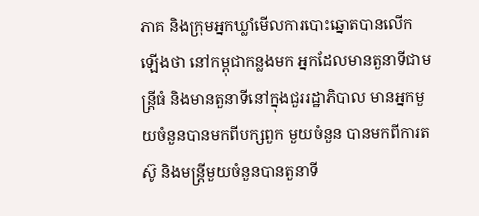ភាគ និងក្រុមអ្នកឃ្លាំមើលការបោះឆ្នោតបានលើកឡើងថា នៅកម្ពុជាកន្លងមក អ្នកដែលមានតួនាទីជាមន្ត្រីធំ និងមានតួនាទីនៅក្នុងជួររដ្ឋាភិបាល មានអ្នកមួយចំនួនបានមកពីបក្សពួក មួយចំនួន បានមកពីការតស៊ូ និងមន្ត្រីមួយចំនួនបានតួនាទី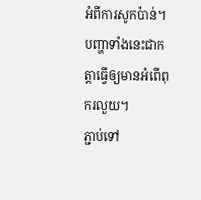អំពីការសូកប៉ាន់។ បញ្ហាទាំងនេះជាកត្តាធ្វើឲ្យមានអំពើពុករលួយ។
ភ្ជាប់ទៅ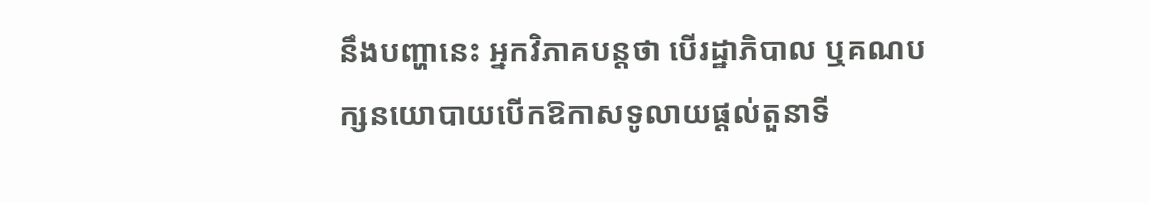នឹងបញ្ហានេះ អ្នកវិភាគបន្តថា បើរដ្ឋាភិបាល ឬគណបក្សនយោបាយបើកឱកាសទូលាយផ្ដល់តួនាទី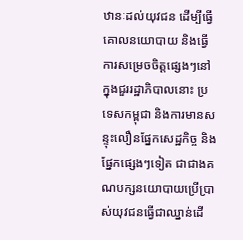ឋានៈដល់យុវជន ដើម្បីធ្វើគោលនយោបាយ និងធ្វើការសម្រេចចិត្តផ្សេងៗនៅក្នុងជួររដ្ឋាភិបាលនោះ ប្រទេសកម្ពុជា និងការមានសន្ទុះលឿនផ្នែកសេដ្ឋកិច្ច និងផ្នែកផ្សេងៗទៀត ជាជាងគណបក្សនយោបាយប្រើប្រាស់យុវជនធ្វើជាឈ្នាន់ដើ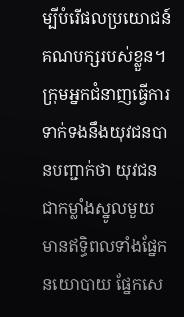ម្បីបំរើផលប្រយោជន៍គណបក្សរបស់ខ្លួន។
ក្រុមអ្នកជំនាញធ្វើការទាក់ទងនឹងយុវជនបានបញ្ជាក់ថា យុវជនជាកម្លាំងស្នូលមួយ មានឥទ្ធិពលទាំងផ្នែកនយោបាយ ផ្នែកសេ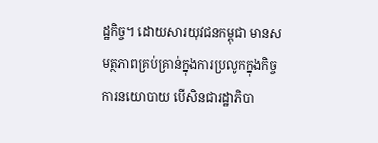ដ្ឋកិច្ច។ ដោយសារយុវជនកម្ពុជា មានសមត្ថភាពគ្រប់គ្រាន់ក្នុងការប្រលូកក្នុងកិច្ចការនយោបាយ បើសិនជារដ្ឋាភិបា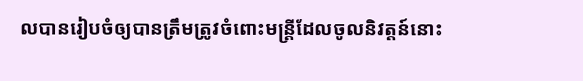លបានរៀបចំឲ្យបានត្រឹមត្រូវចំពោះមន្ត្រីដែលចូលនិវត្តន៍នោះ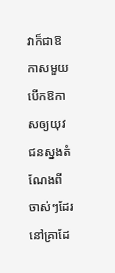វាក៏ជាឱកាសមួយបើកឱកាសឲ្យយុវជនស្នងតំណែងពីចាស់ៗដែរ នៅគ្រាដែ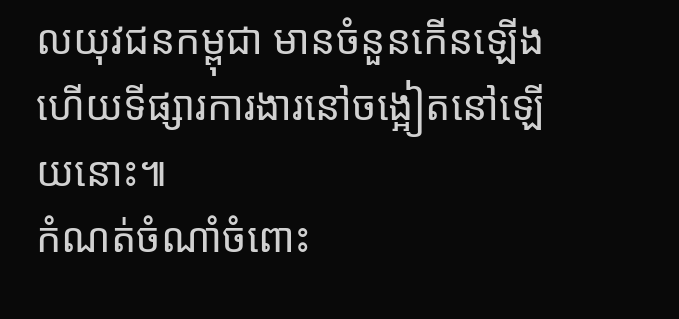លយុវជនកម្ពុជា មានចំនួនកើនឡើង ហើយទីផ្សារការងារនៅចង្អៀតនៅឡើយនោះ៕
កំណត់ចំណាំចំពោះ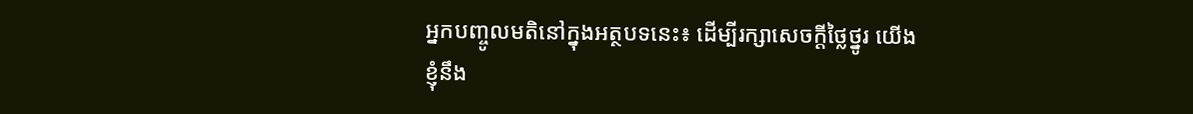អ្នកបញ្ចូលមតិនៅក្នុងអត្ថបទនេះ៖ ដើម្បីរក្សាសេចក្ដីថ្លៃថ្នូរ យើងខ្ញុំនឹង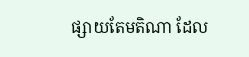ផ្សាយតែមតិណា ដែល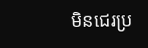មិនជេរប្រ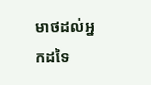មាថដល់អ្នកដទៃ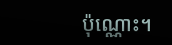ប៉ុណ្ណោះ។